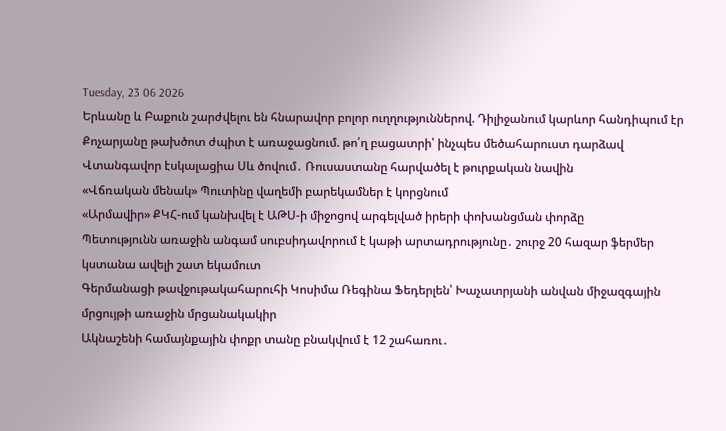Tuesday, 23 06 2026
Երևանը և Բաքուն շարժվելու են հնարավոր բոլոր ուղղություններով. Դիլիջանում կարևոր հանդիպում էր
Քոչարյանը թախծոտ ժպիտ է առաջացնում. թո՛ղ բացատրի՝ ինչպես մեծահարուստ դարձավ
Վտանգավոր էսկալացիա Սև ծովում․ Ռուսաստանը հարվածել է թուրքական նավին
«Վճռական մենակ» Պուտինը վաղեմի բարեկամներ է կորցնում
«Արմավիր» ՔԿՀ-ում կանխվել է ԱԹՍ-ի միջոցով արգելված իրերի փոխանցման փորձը
Պետությունն առաջին անգամ սուբսիդավորում է կաթի արտադրությունը․ շուրջ 20 հազար ֆերմեր կստանա ավելի շատ եկամուտ
Գերմանացի թավջութակահարուհի Կոսիմա Ռեգինա Ֆեդերլեն՝ Խաչատրյանի անվան միջազգային մրցույթի առաջին մրցանակակիր
Ակնաշենի համայնքային փոքր տանը բնակվում է 12 շահառու․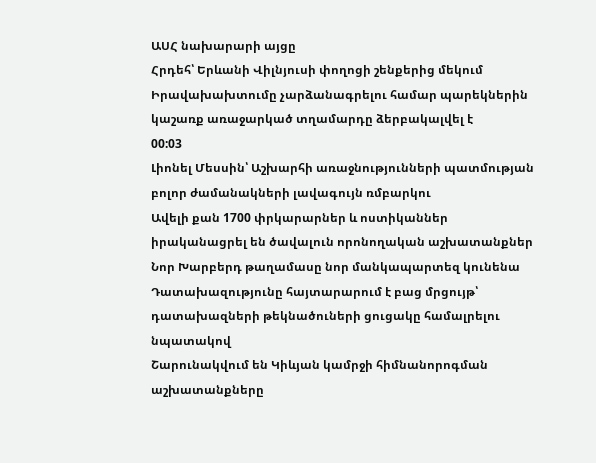ԱՍՀ նախարարի այցը
Հրդեհ՝ Երևանի Վիլնյուսի փողոցի շենքերից մեկում
Իրավախախտումը չարձանագրելու համար պարեկներին կաշառք առաջարկած տղամարդը ձերբակալվել է
00:03
Լիոնել Մեսսին՝ Աշխարհի առաջնությունների պատմության բոլոր ժամանակների լավագույն ռմբարկու
Ավելի քան 1700 փրկարարներ և ոստիկաններ իրականացրել են ծավալուն որոնողական աշխատանքներ
Նոր Խարբերդ թաղամասը նոր մանկապարտեզ կունենա
Դատախազությունը հայտարարում է բաց մրցույթ՝ դատախազների թեկնածուների ցուցակը համալրելու նպատակով
Շարունակվում են Կիևյան կամրջի հիմնանորոգման աշխատանքները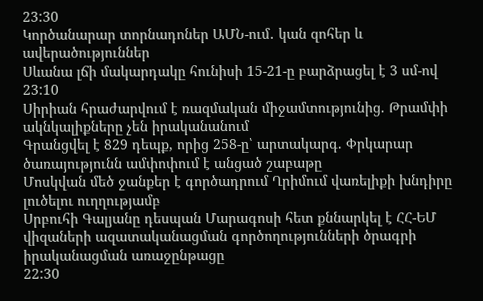23:30
Կործանարար տորնադոներ ԱՄՆ-ում․ կան զոհեր և ավերածություններ
Սևանա լճի մակարդակը հունիսի 15-21-ը բարձրացել է 3 սմ-ով
23:10
Սիրիան հրաժարվում է ռազմական միջամտությունից. Թրամփի ակնկալիքները չեն իրականանում
Գրանցվել է 829 դեպք, որից 258-ը՝ արտակարգ. Փրկարար ծառայությունն ամփոփում է անցած շաբաթը
Մոսկվան մեծ ջանքեր է գործադրում Ղրիմում վառելիքի խնդիրը լուծելու ուղղությամբ
Սրբուհի Գալյանը դեսպան Մարագոսի հետ քննարկել է ՀՀ-ԵՄ վիզաների ազատականացման գործողությունների ծրագրի իրականացման առաջընթացը
22:30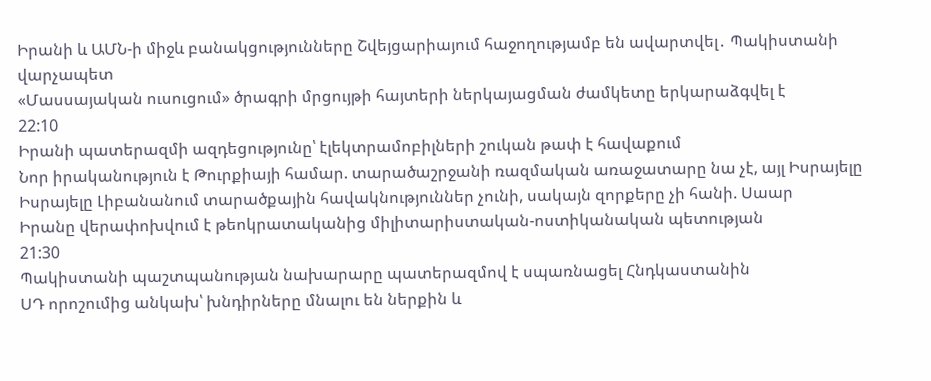Իրանի և ԱՄՆ-ի միջև բանակցությունները Շվեյցարիայում հաջողությամբ են ավարտվել․ Պակիստանի վարչապետ
«Մասսայական ուսուցում» ծրագրի մրցույթի հայտերի ներկայացման ժամկետը երկարաձգվել է
22:10
Իրանի պատերազմի ազդեցությունը՝ էլեկտրամոբիլների շուկան թափ է հավաքում
Նոր իրականություն է Թուրքիայի համար. տարածաշրջանի ռազմական առաջատարը նա չէ, այլ Իսրայելը
Իսրայելը Լիբանանում տարածքային հավակնություններ չունի, սակայն զորքերը չի հանի. Սաար
Իրանը վերափոխվում է թեոկրատականից միլիտարիստական-ոստիկանական պետության
21:30
Պակիստանի պաշտպանության նախարարը պատերազմով է սպառնացել Հնդկաստանին
ՍԴ որոշումից անկախ՝ խնդիրները մնալու են ներքին և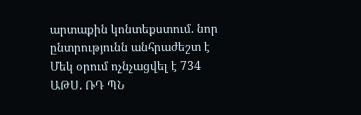արտաքին կոնտեքստում. նոր ընտրությունն անհրաժեշտ է
Մեկ օրում ոչնչացվել է 734 ԱԹՍ. ՌԴ ՊՆ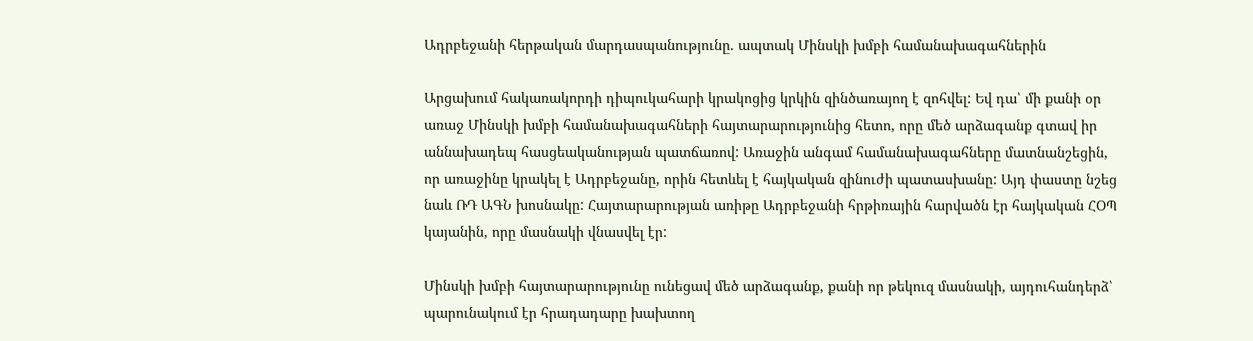Ադրբեջանի հերթական մարդասպանությունը. ապտակ Մինսկի խմբի համանախագահներին

Արցախում հակառակորդի դիպուկահարի կրակոցից կրկին զինծառայող է զոհվել: Եվ դա՝ մի քանի օր առաջ Մինսկի խմբի համանախագահների հայտարարությունից հետո, որը մեծ արձագանք գտավ իր աննախադեպ հասցեականության պատճառով: Առաջին անգամ համանախագահները մատնանշեցին, որ առաջինը կրակել է Ադրբեջանը, որին հետևել է հայկական զինուժի պատասխանը: Այդ փաստը նշեց նաև ՌԴ ԱԳՆ խոսնակը: Հայտարարության առիթը Ադրբեջանի հրթիռային հարվածն էր հայկական ՀՕՊ կայանին, որը մասնակի վնասվել էր:

Մինսկի խմբի հայտարարությունը ունեցավ մեծ արձագանք, քանի որ թեկուզ մասնակի, այդուհանդերձ՝ պարունակում էր հրադադարը խախտող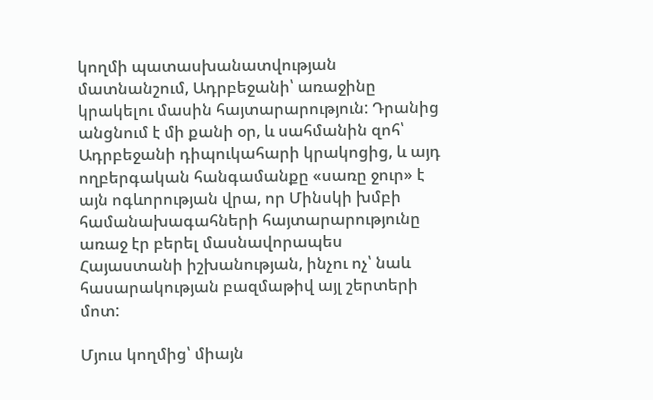կողմի պատասխանատվության մատնանշում, Ադրբեջանի՝ առաջինը կրակելու մասին հայտարարություն: Դրանից անցնում է մի քանի օր, և սահմանին զոհ՝ Ադրբեջանի դիպուկահարի կրակոցից, և այդ ողբերգական հանգամանքը «սառը ջուր» է այն ոգևորության վրա, որ Մինսկի խմբի համանախագահների հայտարարությունը առաջ էր բերել մասնավորապես Հայաստանի իշխանության, ինչու ոչ՝ նաև հասարակության բազմաթիվ այլ շերտերի մոտ:

Մյուս կողմից՝ միայն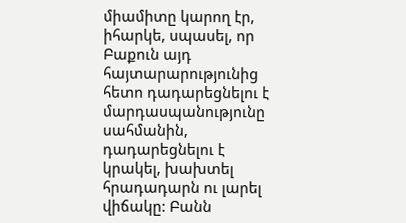միամիտը կարող էր, իհարկե, սպասել, որ Բաքուն այդ հայտարարությունից հետո դադարեցնելու է մարդասպանությունը սահմանին, դադարեցնելու է կրակել, խախտել հրադադարն ու լարել վիճակը: Բանն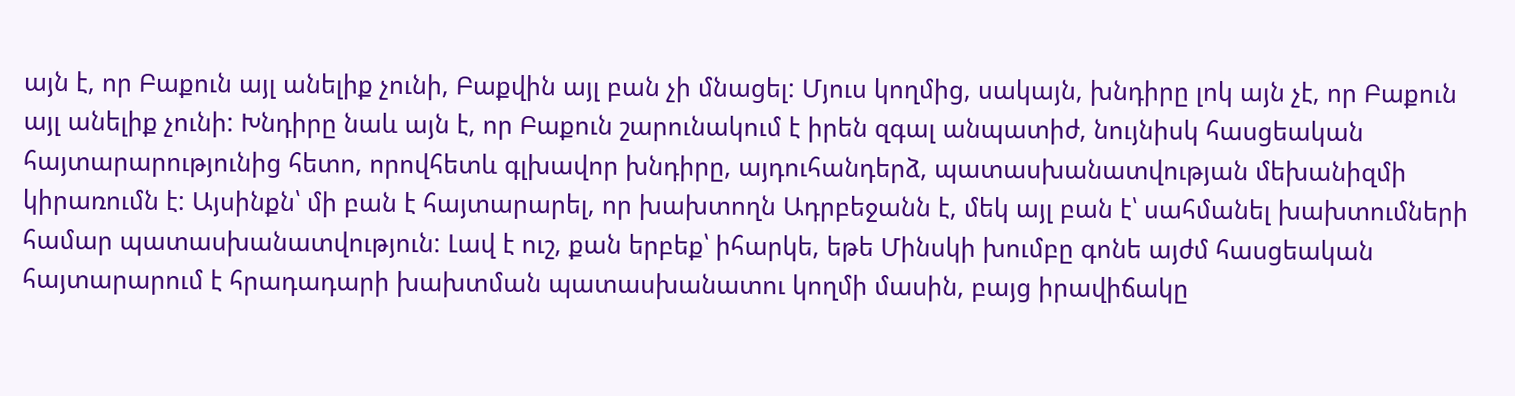այն է, որ Բաքուն այլ անելիք չունի, Բաքվին այլ բան չի մնացել: Մյուս կողմից, սակայն, խնդիրը լոկ այն չէ, որ Բաքուն այլ անելիք չունի: Խնդիրը նաև այն է, որ Բաքուն շարունակում է իրեն զգալ անպատիժ, նույնիսկ հասցեական հայտարարությունից հետո, որովհետև գլխավոր խնդիրը, այդուհանդերձ, պատասխանատվության մեխանիզմի կիրառումն է: Այսինքն՝ մի բան է հայտարարել, որ խախտողն Ադրբեջանն է, մեկ այլ բան է՝ սահմանել խախտումների համար պատասխանատվություն: Լավ է ուշ, քան երբեք՝ իհարկե, եթե Մինսկի խումբը գոնե այժմ հասցեական հայտարարում է հրադադարի խախտման պատասխանատու կողմի մասին, բայց իրավիճակը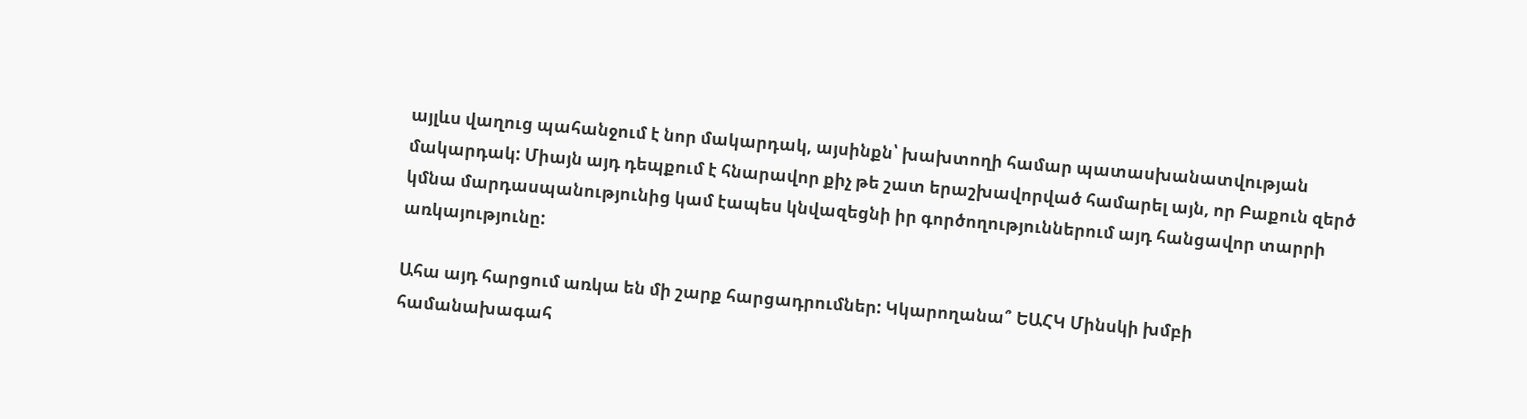այլևս վաղուց պահանջում է նոր մակարդակ, այսինքն՝ խախտողի համար պատասխանատվության մակարդակ: Միայն այդ դեպքում է հնարավոր քիչ թե շատ երաշխավորված համարել այն, որ Բաքուն զերծ կմնա մարդասպանությունից կամ էապես կնվազեցնի իր գործողություններում այդ հանցավոր տարրի առկայությունը:

Ահա այդ հարցում առկա են մի շարք հարցադրումներ: Կկարողանա՞ ԵԱՀԿ Մինսկի խմբի համանախագահ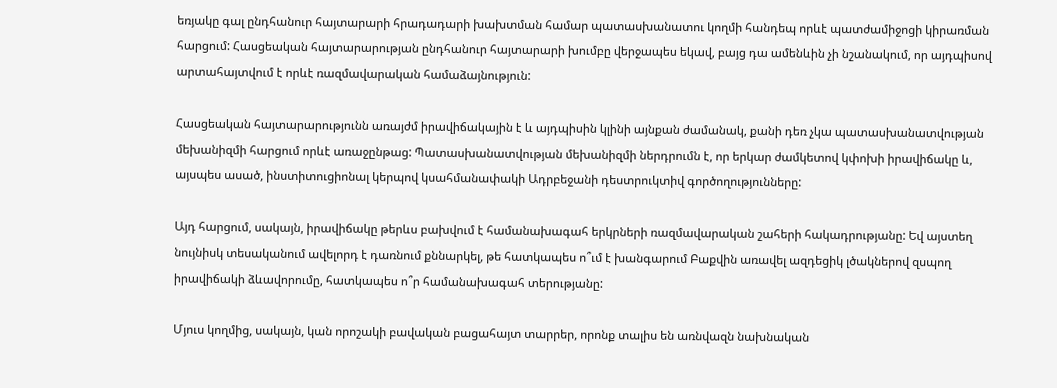եռյակը գալ ընդհանուր հայտարարի հրադադարի խախտման համար պատասխանատու կողմի հանդեպ որևէ պատժամիջոցի կիրառման հարցում: Հասցեական հայտարարության ընդհանուր հայտարարի խումբը վերջապես եկավ, բայց դա ամենևին չի նշանակում, որ այդպիսով արտահայտվում է որևէ ռազմավարական համաձայնություն:

Հասցեական հայտարարությունն առայժմ իրավիճակային է և այդպիսին կլինի այնքան ժամանակ, քանի դեռ չկա պատասխանատվության մեխանիզմի հարցում որևէ առաջընթաց: Պատասխանատվության մեխանիզմի ներդրումն է, որ երկար ժամկետով կփոխի իրավիճակը և, այսպես ասած, ինստիտուցիոնալ կերպով կսահմանափակի Ադրբեջանի դեստրուկտիվ գործողությունները:

Այդ հարցում, սակայն, իրավիճակը թերևս բախվում է համանախագահ երկրների ռազմավարական շահերի հակադրությանը: Եվ այստեղ նույնիսկ տեսականում ավելորդ է դառնում քննարկել, թե հատկապես ո՞ւմ է խանգարում Բաքվին առավել ազդեցիկ լծակներով զսպող իրավիճակի ձևավորումը, հատկապես ո՞ր համանախագահ տերությանը:

Մյուս կողմից, սակայն, կան որոշակի բավական բացահայտ տարրեր, որոնք տալիս են առնվազն նախնական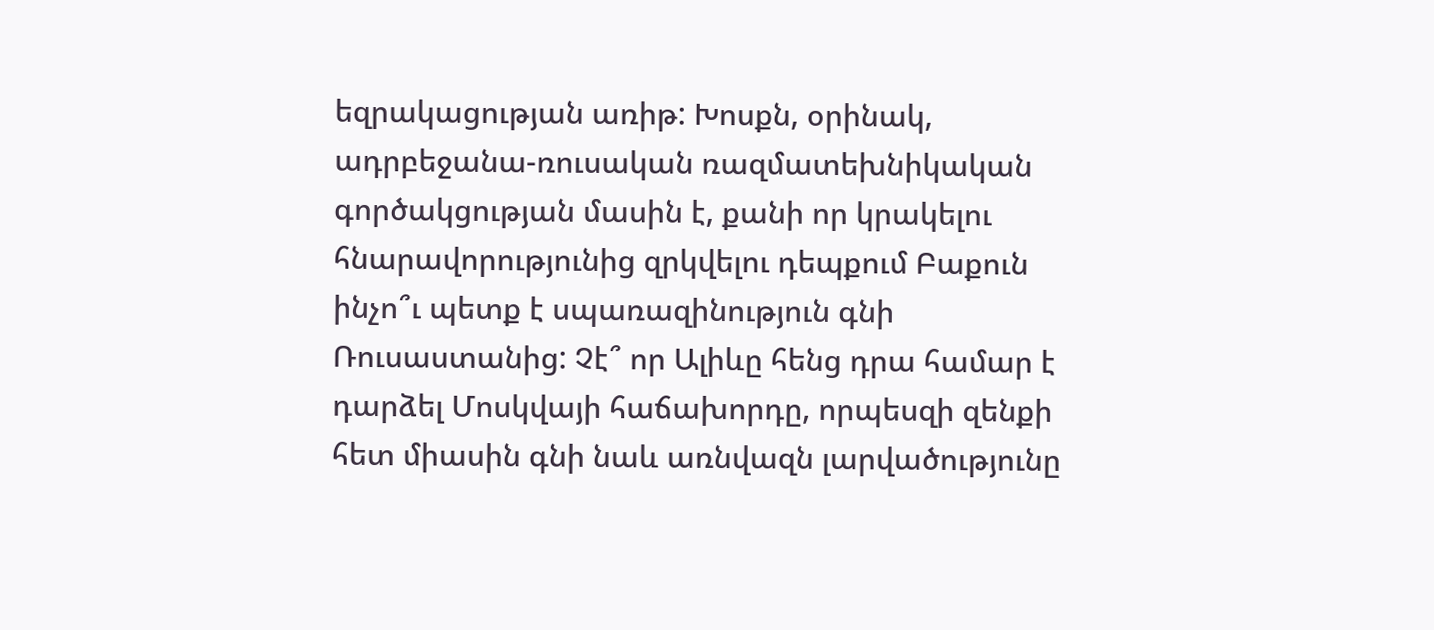եզրակացության առիթ: Խոսքն, օրինակ, ադրբեջանա-ռուսական ռազմատեխնիկական գործակցության մասին է, քանի որ կրակելու հնարավորությունից զրկվելու դեպքում Բաքուն ինչո՞ւ պետք է սպառազինություն գնի Ռուսաստանից: Չէ՞ որ Ալիևը հենց դրա համար է դարձել Մոսկվայի հաճախորդը, որպեսզի զենքի հետ միասին գնի նաև առնվազն լարվածությունը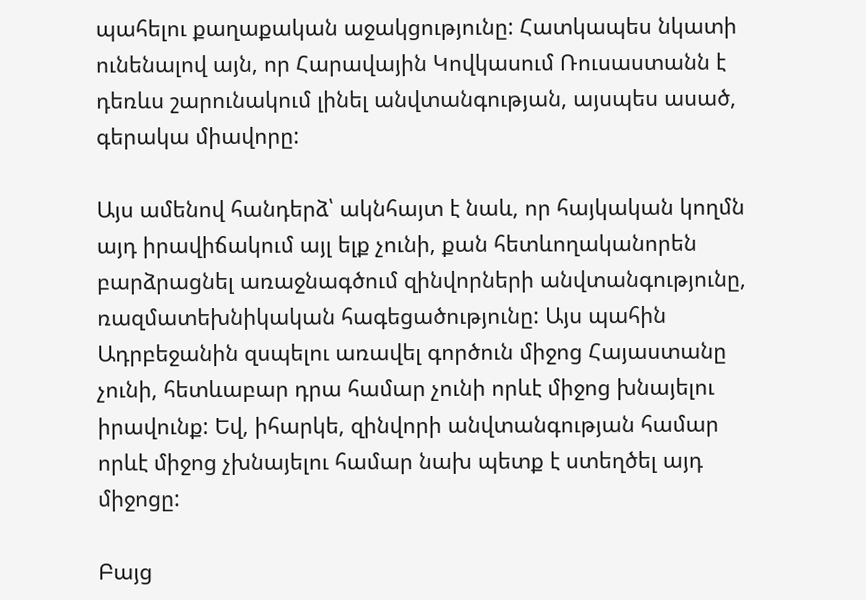պահելու քաղաքական աջակցությունը: Հատկապես նկատի ունենալով այն, որ Հարավային Կովկասում Ռուսաստանն է դեռևս շարունակում լինել անվտանգության, այսպես ասած, գերակա միավորը:

Այս ամենով հանդերձ՝ ակնհայտ է նաև, որ հայկական կողմն այդ իրավիճակում այլ ելք չունի, քան հետևողականորեն բարձրացնել առաջնագծում զինվորների անվտանգությունը, ռազմատեխնիկական հագեցածությունը: Այս պահին Ադրբեջանին զսպելու առավել գործուն միջոց Հայաստանը չունի, հետևաբար դրա համար չունի որևէ միջոց խնայելու իրավունք: Եվ, իհարկե, զինվորի անվտանգության համար որևէ միջոց չխնայելու համար նախ պետք է ստեղծել այդ միջոցը:

Բայց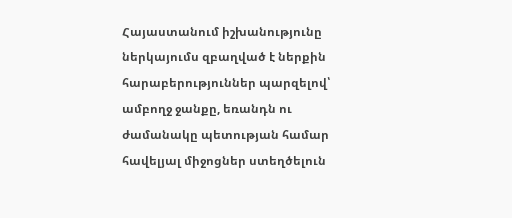Հայաստանում իշխանությունը ներկայումս զբաղված է ներքին հարաբերություններ պարզելով՝ ամբողջ ջանքը, եռանդն ու ժամանակը պետության համար հավելյալ միջոցներ ստեղծելուն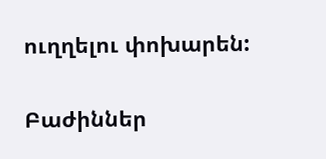ուղղելու փոխարեն:

Բաժիններ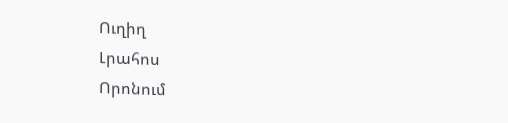Ուղիղ
Լրահոս
Որոնում